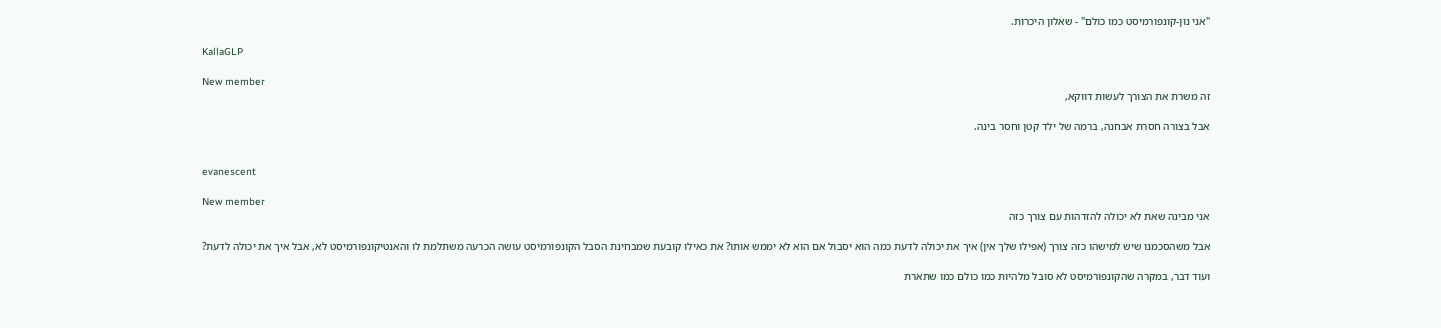"אני נון-קונפורמיסט כמו כולם" - שאלון היכרות.

KallaGLP

New member
זה משרת את הצורך לעשות דווקא,

אבל בצורה חסרת אבחנה, ברמה של ילד קטן וחסר בינה.


evanescent

New member
אני מבינה שאת לא יכולה להזדהות עם צורך כזה

אבל משהסכמנו שיש למישהו כזה צורך (אפילו שלך אין) איך את יכולה לדעת כמה הוא יסבול אם הוא לא יממש אותו? את כאילו קובעת שמבחינת הסבל הקונפורמיסט עושה הכרעה משתלמת לו והאנטיקונפורמיסט לא, אבל איך את יכולה לדעת?

ועוד דבר, במקרה שהקונפורמיסט לא סובל מלהיות כמו כולם כמו שתארת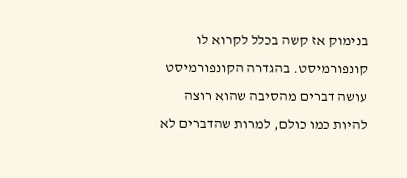בנימוק אז קשה בכלל לקרוא לו קונפורמיסט. בהגדרה הקונפורמיסט עושה דברים מהסיבה שהוא רוצה להיות כמו כולם, למרות שהדברים לא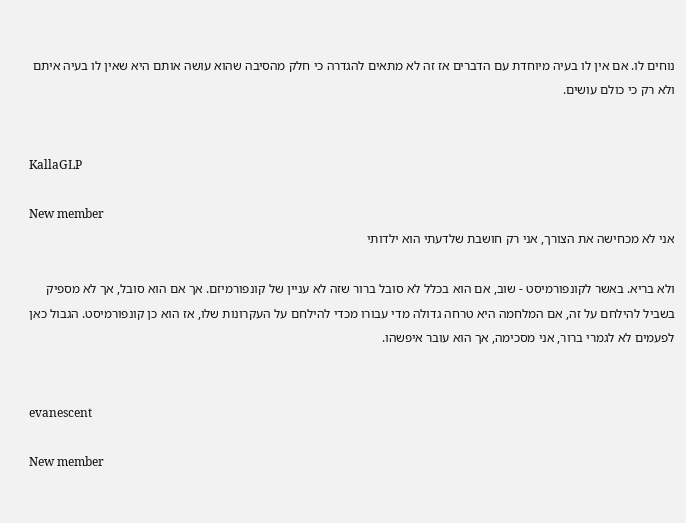נוחים לו. אם אין לו בעיה מיוחדת עם הדברים אז זה לא מתאים להגדרה כי חלק מהסיבה שהוא עושה אותם היא שאין לו בעיה איתם ולא רק כי כולם עושים.


KallaGLP

New member
אני לא מכחישה את הצורך, אני רק חושבת שלדעתי הוא ילדותי

ולא בריא. באשר לקונפורמיסט - שוב, אם הוא בכלל לא סובל ברור שזה לא עניין של קונפורמיזם. אך אם הוא סובל, אך לא מספיק בשביל להילחם על זה, אם המלחמה היא טרחה גדולה מדי עבורו מכדי להילחם על העקרונות שלו, אז הוא כן קונפורמיסט. הגבול כאן לפעמים לא לגמרי ברור, אני מסכימה, אך הוא עובר איפשהו.


evanescent

New member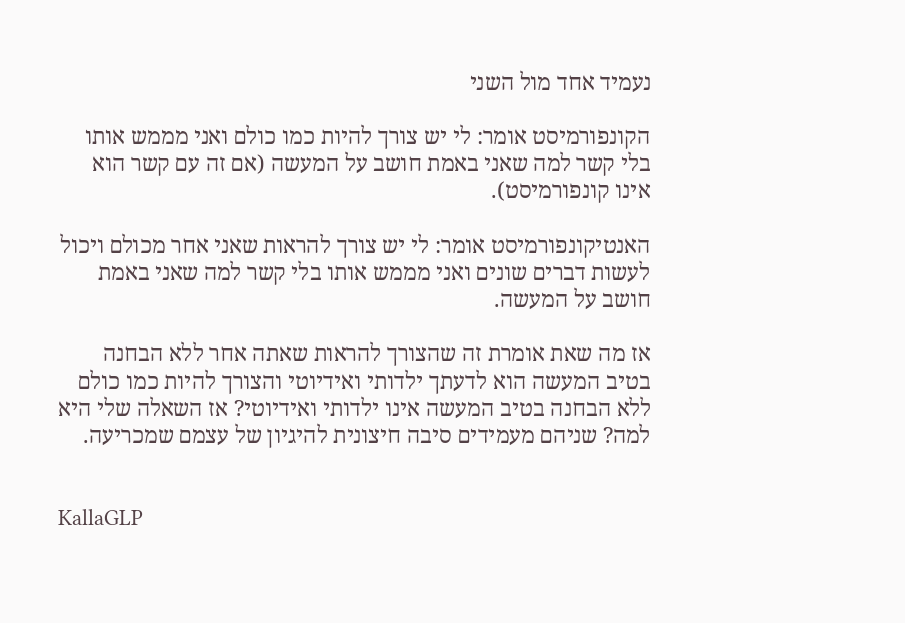נעמיד אחד מול השני

הקונפורמיסט אומר: לי יש צורך להיות כמו כולם ואני מממש אותו בלי קשר למה שאני באמת חושב על המעשה (אם זה עם קשר הוא אינו קונפורמיסט).

האנטיקונפורמיסט אומר: לי יש צורך להראות שאני אחר מכולם ויכול לעשות דברים שונים ואני מממש אותו בלי קשר למה שאני באמת חושב על המעשה.

אז מה שאת אומרת זה שהצורך להראות שאתה אחר ללא הבחנה בטיב המעשה הוא לדעתך ילדותי ואידיוטי והצורך להיות כמו כולם ללא הבחנה בטיב המעשה אינו ילדותי ואידיוטי? אז השאלה שלי היא למה? שניהם מעמידים סיבה חיצונית להיגיון של עצמם שמכריעה.


KallaGLP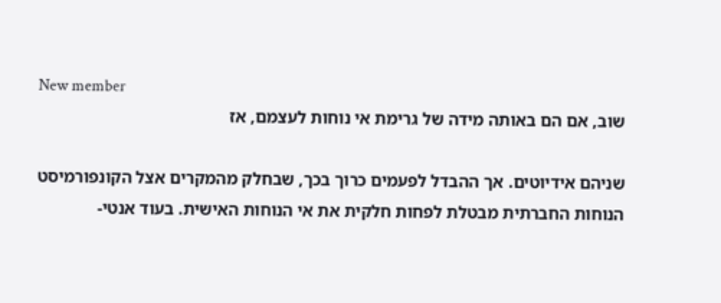New member
שוב, אם הם באותה מידה של גרימת אי נוחות לעצמם, אז

שניהם אידיוטים. אך ההבדל לפעמים כרוך בכך, שבחלק מהמקרים אצל הקונפורמיסט הנוחות החברתית מבטלת לפחות חלקית את אי הנוחות האישית. בעוד אנטי-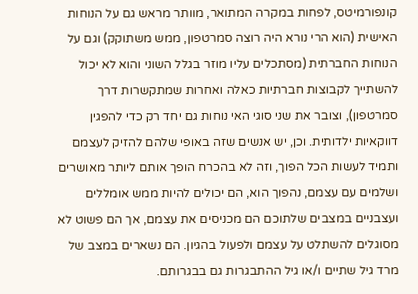קונפורמיטס, לפחות במקרה המתואר, מוותר מראש גם על הנוחות האישית (הוא הרי נורא היה רוצה סמרטפון, ממש משתוקק) וגם על הנוחות החברתית (מסתכלים עליו מוזר בגלל השוני והוא לא יכול להשתייך לקבוצות חברתיות כאלה ואחרות שמתקשרות דרך סמרטפון), וצובר את שני סוגי האי נוחות גם יחד רק כדי להפגין דווקאיות ילדותית. וכן, יש אנשים שזה באופי שלהם להזיק לעצמם ותמיד לעשות הכל הפוך, וזה לא בהכרח הופך אותם ליותר מאושרים ושלמים עם עצמם, נהפוך הוא, הם יכולים להיות ממש אומללים ועצבניים במצבים שלתוכם הם מכניסים את עצמם, אך הם פשוט לא מסוגלים להשתלט על עצמם ולפעול בהגיון. הם נשארים במצב של מרד גיל שתיים ו/או גיל ההתבגרות גם בבגרותם.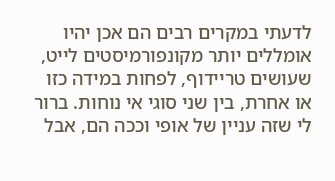לדעתי במקרים רבים הם אכן יהיו אומללים יותר מקונפורמיסטים לייט, שעושים טריידוף, לפחות במידה כזו או אחרת, בין שני סוגי אי נוחות. ברור לי שזה עניין של אופי וככה הם, אבל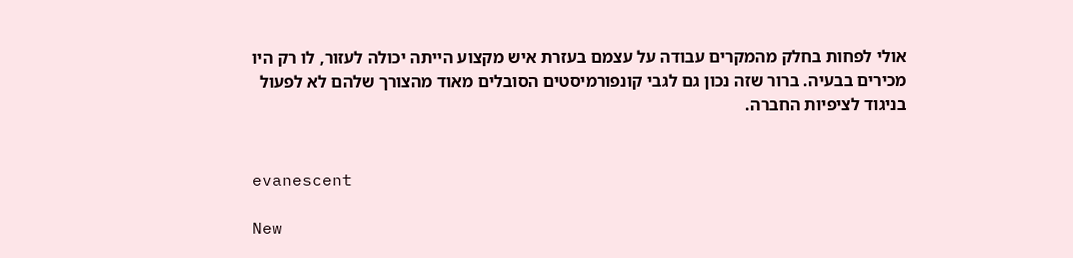אולי לפחות בחלק מהמקרים עבודה על עצמם בעזרת איש מקצוע הייתה יכולה לעזור, לו רק היו מכירים בבעיה. ברור שזה נכון גם לגבי קונפורמיסטים הסובלים מאוד מהצורך שלהם לא לפעול בניגוד לציפיות החברה.


evanescent

New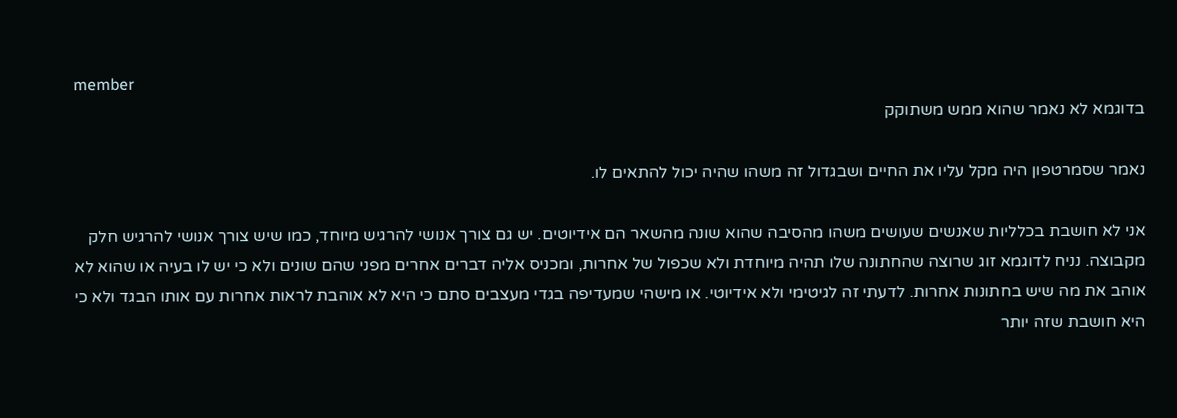member
בדוגמא לא נאמר שהוא ממש משתוקק

נאמר שסמרטפון היה מקל עליו את החיים ושבגדול זה משהו שהיה יכול להתאים לו.

אני לא חושבת בכלליות שאנשים שעושים משהו מהסיבה שהוא שונה מהשאר הם אידיוטים. יש גם צורך אנושי להרגיש מיוחד, כמו שיש צורך אנושי להרגיש חלק מקבוצה. נניח לדוגמא זוג שרוצה שהחתונה שלו תהיה מיוחדת ולא שכפול של אחרות, ומכניס אליה דברים אחרים מפני שהם שונים ולא כי יש לו בעיה או שהוא לא אוהב את מה שיש בחתונות אחרות. לדעתי זה לגיטימי ולא אידיוטי. או מישהי שמעדיפה בגדי מעצבים סתם כי היא לא אוהבת לראות אחרות עם אותו הבגד ולא כי היא חושבת שזה יותר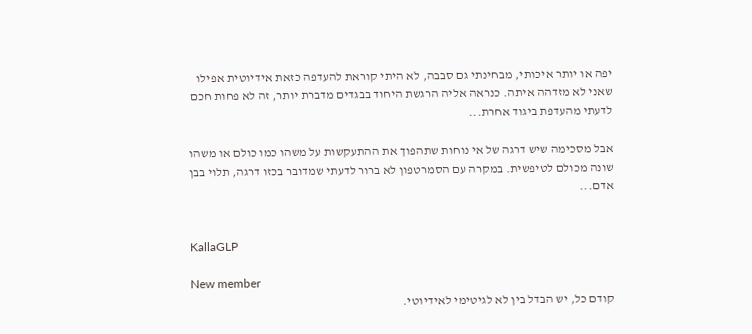יפה או יותר איכותי, מבחינתי גם סבבה, לא היתי קוראת להעדפה כזאת אידיוטית אפילו שאני לא מזדהה איתה. כנראה אליה הרגשת היחוד בבגדים מדברת יותר, זה לא פחות חכם לדעתי מהעדפת ביגוד אחרת...

אבל מסכימה שיש דרגה של אי נוחות שתהפוך את ההתעקשות על משהו כמו כולם או משהו שונה מכולם לטיפשית. במקרה עם הסמרטפון לא ברור לדעתי שמדובר בכזו דרגה, תלוי בבן אדם...


KallaGLP

New member
קודם כל, יש הבדל בין לא לגיטימי לאידיוטי.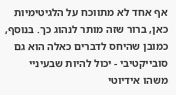אף אחד לא מתווכח על הלגיטימיות כאן, ברור שזה מותר לנהוג כך. בנוסף, כמובן שהיחס לדברים כאלה הוא גם סובייקטיבי - יכול להיות שבעיניי משהו אידיוטי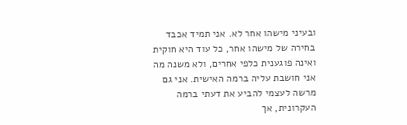ובעיני מישהו אחר לא. אני תמיד אכבד בחירה של מישהו אחר, כל עוד היא חוקית ואינה פוגענית כלפי אחרים, ולא משנה מה אני חושבת עליה ברמה האישית. אני גם מרשה לעצמי להביע את דעתי ברמה העקרונית, אך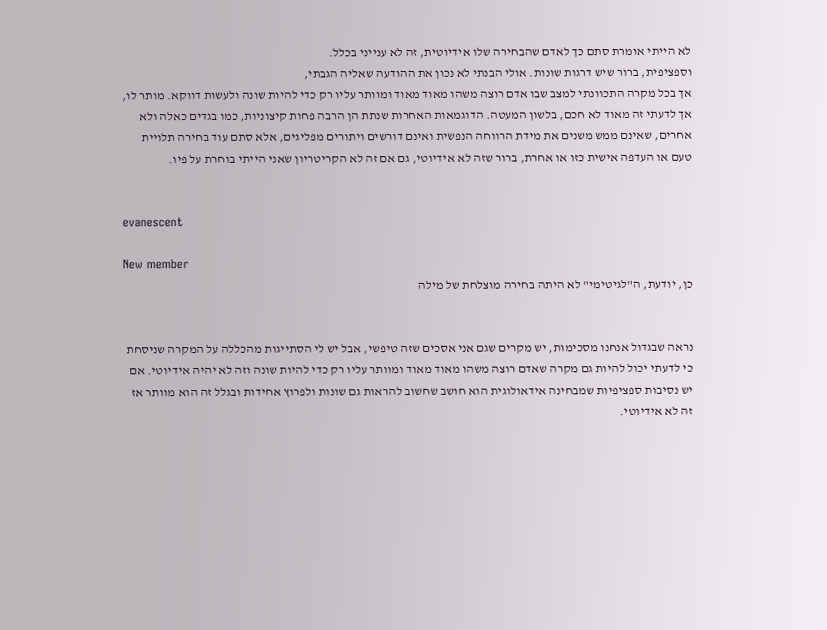לא הייתי אומרת סתם כך לאדם שהבחירה שלו אידיוטית, זה לא ענייני בכלל.
וספציפית, ברור שיש דרגות שונות. אולי הבנתי לא נכון את ההודעה שאליה הגבתי,
אך בכל מקרה התכוונתי למצב שבו אדם רוצה משהו מאוד מאוד ומוותר עליו רק כדי להיות שונה ולעשות דווקא. מותר לו, אך לדעתי זה מאוד לא חכם, בלשון המעטה. הדוגמאות האחרות שנתת הן הרבה פחות קיצוניות, כמו בגדים כאלה ולא אחרים, שאינם ממש משנים את מידת הרווחה הנפשית ואינם דורשים ויתורים מפליגים, אלא סתם עוד בחירה תלויית טעם או העדפה אישית כזו או אחרת, ברור שזה לא אידיוטי, גם אם זה לא הקריטריון שאני הייתי בוחרת על פיו.


evanescent

New member
כן, יודעת, ה"לגיטימי" לא היתה בחירה מוצלחת של מילה


נראה שבגדול אנחנו מסכימות, יש מקרים שגם אני אסכים שזה טיפשי, אבל יש לי הסתייגות מהכללה על המקרה שניסחת כי לדעתי יכול להיות גם מקרה שאדם רוצה משהו מאוד מאוד ומוותר עליו רק כדי להיות שונה וזה לא יהיה אידיוטי. אם יש נסיבות ספציפיות שמבחינה אידאולוגית הוא חושב שחשוב להראות גם שונות ולפרוץ אחידות ובגלל זה הוא מוותר אז זה לא אידיוטי.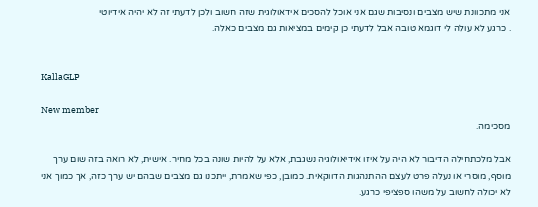אני מתכוונת שיש מצבים ונסיבות שגם אני אוכל להסכים אידאולוגית שזה חשוב ולכן לדעתי זה לא יהיה אידיוטי
. כרגע לא עולה לי דוגמא טובה אבל לדעתי כן קימים במציאות גם מצבים כאלה.


KallaGLP

New member
מסכימה.

אבל מלכתחילה הדיבור לא היה על איזו אידיאולוגיה נשגבת, אלא על להיות שונה בכל מחיר. אישית, לא רואה בזה שום ערך מוסף, מוסרי או נעלה פרט לעצם ההתנהגות הדווקאית. כמובן, כפי שאמרת, ייתכנו גם מצבים שבהם יש ערך כזה, אך כמוך אני לא יכולה לחשוב על משהו ספציפי כרגע.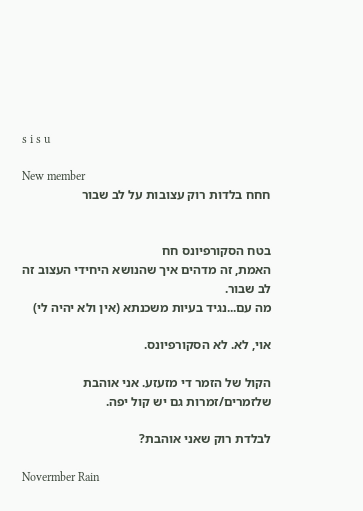s i s u

New member
חחח בלדות רוק עצובות על לב שבור


בטח הסקורפיונס חח
האמת, זה מדהים איך שהנושא היחידי העצוב זה לב שבור.
מה עם...נגיד בעיות משכנתא (אין ולא יהיה לי)

אוי, לא. לא הסקורפיונס.

הקול של הזמר די מזעזע. אני אוהבת שלזמרים/זמרות גם יש קול יפה.

לבלדת רוק שאני אוהבת?

Novermber Rain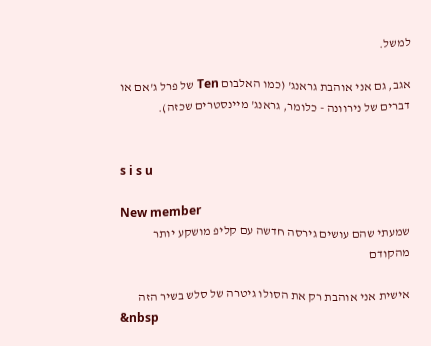למשל.

אגב, גם אני אוהבת גראנג' (כמו האלבום Ten של פרל ג'אם או דברים של נירוונה - כלומר, גראנג' מיינסטרים שכזה).


s i s u

New member
שמעתי שהם עושים גירסה חדשה עם קליפ מושקע יותר מהקודם

אישית אני אוהבת רק את הסולו גיטרה של סלש בשיר הזה
&nbsp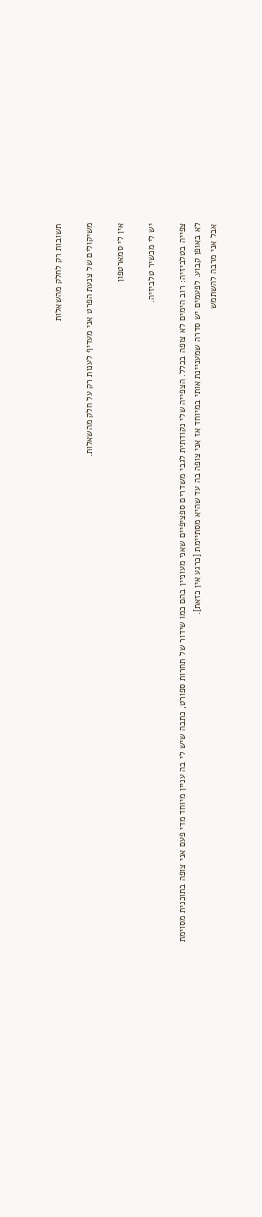תשובות רק לחלק מהשאלות

משיקולים של צנעת הפרט אני מעדיף לענות רק על חלק מהשאלות.

אין לי סמארטפון

יש לי מכשיר טלביזיה.

צפייה בטלביזיה: רוב הימים לא צופה בכלל. הצפייה שלי נקודתית לגבי משדרים ספציפיים שאני מעוניין בהם כמו שידור של תחרות ספורט, כתבה שיש לי בה עניין מיוחד מדי פעם אני צופה בתוכנית מסוימת לא באופן קבוע. לפעמים יש סדרה שמעניינת אותי במיוחד אז אני צופה בה עד שהיא מסתיימת [כרגע אין כזאת].
אבל אני מרבה להשתמש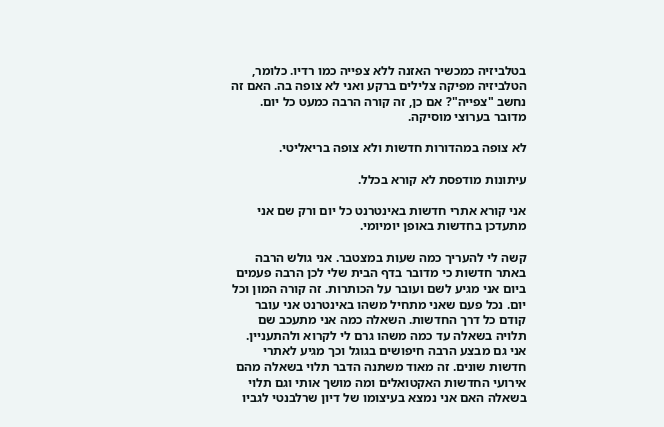בטלביזיה כמכשיר האזנה ללא צפייה כמו רדיו. כלומר, הטלביזיה מפיקה צלילים ברקע ואני לא צופה בה. האם זה נחשב "צפייה"? אם כן, זה קורה הרבה כמעט כל יום. מדובר בערוצי מוסיקה.

לא צופה במהדורות חדשות ולא צופה בריאליטי.

עיתונות מודפסת לא קורא בכלל.

אני קורא אתרי חדשות באינטרנט כל יום ורק שם אני מתעדכן בחדשות באופן יומיומי.

קשה לי להעריך כמה שעות במצטבר. אני גולש הרבה באתר חדשות כי מדובר בדף הבית שלי לכן הרבה פעמים ביום אני מגיע לשם ועובר על הכותרות. זה קורה המון וכל יום. נכל פעם שאני מתחיל משהו באינטרנט אני עובר קודם כל דרך החדשות. השאלה כמה אני מתעכב שם תלויה בשאלה עד כמה משהו גרם לי לקרוא ולהתעניין. אני גם מבצע הרבה חיפושים בגוגל וכך מגיע לאתרי חדשות שונים. זה מאוד משתנה הדבר תלוי בשאלה מהם אירועי החדשות האקטואלים ומה מושך אותי וגם תלוי בשאלה האם אני נמצא בעיצומו של דיון שרלבנטי לגביו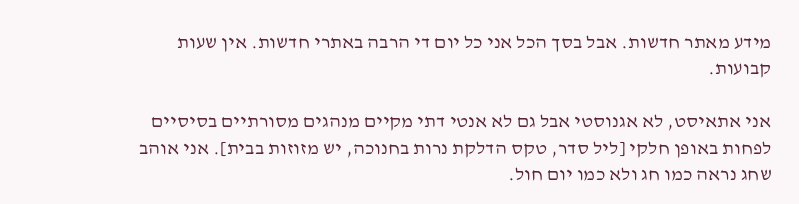מידע מאתר חדשות. אבל בסך הכל אני כל יום די הרבה באתרי חדשות. אין שעות קבועות.

אני אתאיסט, לא אגנוסטי אבל גם לא אנטי דתי מקיים מנהגים מסורתיים בסיסיים לפחות באופן חלקי [ליל סדר, טקס הדלקת נרות בחנוכה, יש מזוזות בבית]. אני אוהב שחג נראה כמו חג ולא כמו יום חול.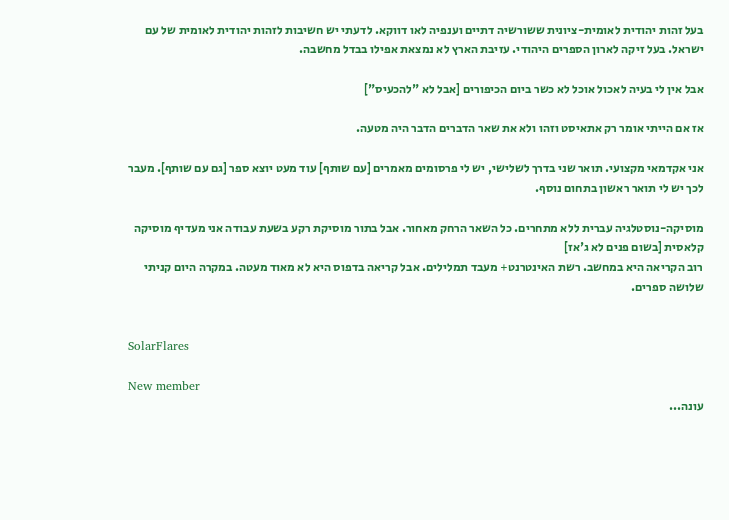בעל זהות יהודית לאומית-ציונית ששורשיה דתיים וענפיה לאו דווקא. לדעתי יש חשיבות לזהות יהודית לאומית של עם ישראל. בעל זיקה לארון הספרים היהודי. עזיבת הארץ לא נמצאת אפילו בבדל מחשבה.

אבל אין לי בעיה לאכול אוכל לא כשר ביום הכיפורים [אבל לא "להכעיס"]

אז אם הייתי אומר רק אתאיסט וזהו ולא את שאר הדברים הדבר היה מטעה.

אני אקדמאי מקצועי. תואר שני בדרך לשלישי, יש לי פרסומים מאמרים [עם שותף] עוד מעט יוצא ספר [גם עם שותף]. מעבר לכך יש לי תואר ראשון בתחום נוסף.

מוסיקה-נוסטלגיה עברית ללא מתחרים. כל השאר הרחק מאחור. אבל בתור מוסיקת רקע בשעת עבודה אני מעדיף מוסיקה קלאסית [בשום פנים לא ג'אז]
רוב הקריאה היא במחשב. רשת האינטרנט+ מעבד תמלילים. אבל קריאה בדפוס היא לא מאוד מעטה. במקרה היום קניתי שלושה ספרים.


SolarFlares

New member
עונה...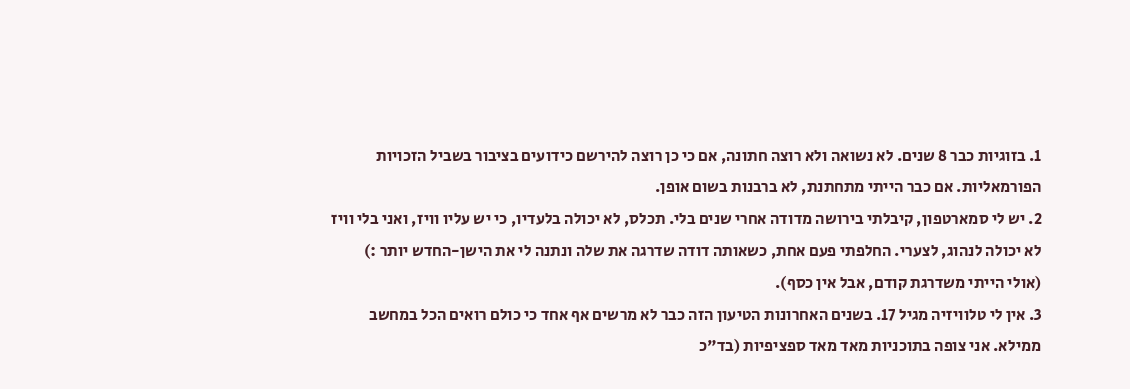1. בזוגיות כבר 8 שנים. לא נשואה ולא רוצה חתונה, אם כי כן רוצה להירשם כידועים בציבור בשביל הזכויות הפורמאליות. אם כבר הייתי מתחתנת, לא ברבנות בשום אופן.
2. יש לי סמארטפון, קיבלתי בירושה מדודה אחרי שנים בלי. תכלס, לא יכולה בלעדיו, כי יש עליו וויז, ואני בלי וויז לא יכולה לנהוג, לצערי. החלפתי פעם אחת, כשאותה דודה שדרגה את שלה ונתנה לי את הישן-החדש יותר :) (אולי הייתי משדרגת קודם, אבל אין כסף).
3. אין לי טלוויזיה מגיל 17. בשנים האחרונות הטיעון הזה כבר לא מרשים אף אחד כי כולם רואים הכל במחשב ממילא. אני צופה בתוכניות מאד מאד ספציפיות (בד"כ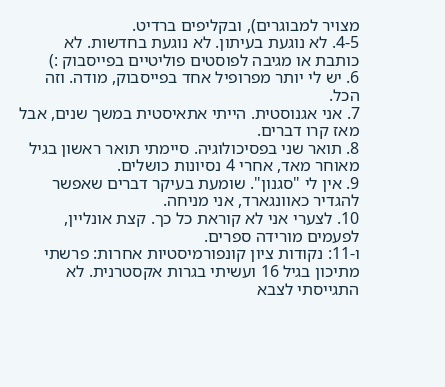מצויר למבוגרים), ובקליפים ברדיט.
4-5. לא נוגעת בעיתון. לא נוגעת בחדשות. לא כותבת או מגיבה לפוסטים פוליטיים בפייסבוק :)
6. יש לי יותר מפרופיל אחד בפייסבוק, מודה. וזה הכל.
7. אני אגנוסטית. הייתי אתאיסטית במשך שנים, אבל מאז קרו דברים.
8. תואר שני בפסיכולוגיה. סיימתי תואר ראשון בגיל מאוחר מאד, אחרי 4 נסיונות כושלים.
9. אין לי "סגנון". שומעת בעיקר דברים שאפשר להגדיר כאוונגארד, אני מניחה.
10. לצערי אני לא קוראת כל כך. קצת אונליין, לפעמים מורידה ספרים.
ו-11: נקודות ציון קונפורמיסטיות אחרות: פרשתי מתיכון בגיל 16 ועשיתי בגרות אקסטרנית. לא התגייסתי לצבא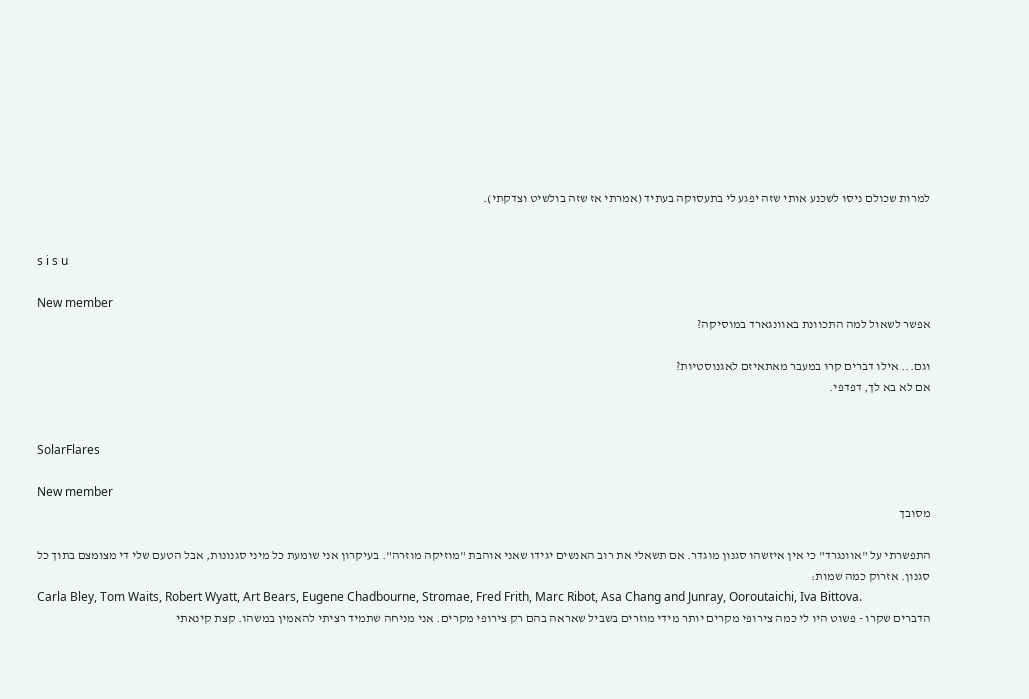למרות שכולם ניסו לשכנע אותי שזה יפגע לי בתעסוקה בעתיד (אמרתי אז שזה בולשיט וצדקתי).


s i s u

New member
אפשר לשאול למה התכוונת באוונגארד במוסיקה?

וגם... אילו דברים קרו במעבר מאתאיזם לאגנוסטיות?
אם לא בא לך, דפדפי.


SolarFlares

New member
מסובך

התפשרתי על "אוונגרד" כי אין איזשהו סגנון מוגדר. אם תשאלי את רוב האנשים יגידו שאני אוהבת "מוזיקה מוזרה". בעיקרון אני שומעת כל מיני סגנונות, אבל הטעם שלי די מצומצם בתוך כל סגנון. אזרוק כמה שמות:
Carla Bley, Tom Waits, Robert Wyatt, Art Bears, Eugene Chadbourne, Stromae, Fred Frith, Marc Ribot, Asa Chang and Junray, Ooroutaichi, Iva Bittova.
הדברים שקרו - פשוט היו לי כמה צירופי מקרים יותר מידי מוזרים בשביל שאראה בהם רק צירופי מקרים. אני מניחה שתמיד רציתי להאמין במשהו. קצת קינאתי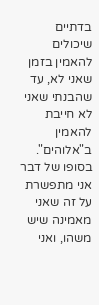בדתיים שיכולים להאמין בזמן שאני לא, עד שהבנתי שאני לא חייבת להאמין ב"אלוהים". בסופו של דבר אני מתפשרת על זה שאני מאמינה שיש משהו, ואני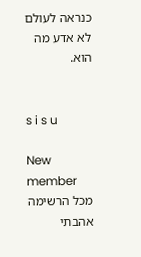כנראה לעולם לא אדע מה הוא.


s i s u

New member
מכל הרשימה אהבתי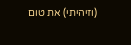(וזיהיתי) את טום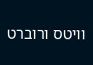וויטס ורוברט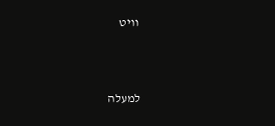וויט



למעלה